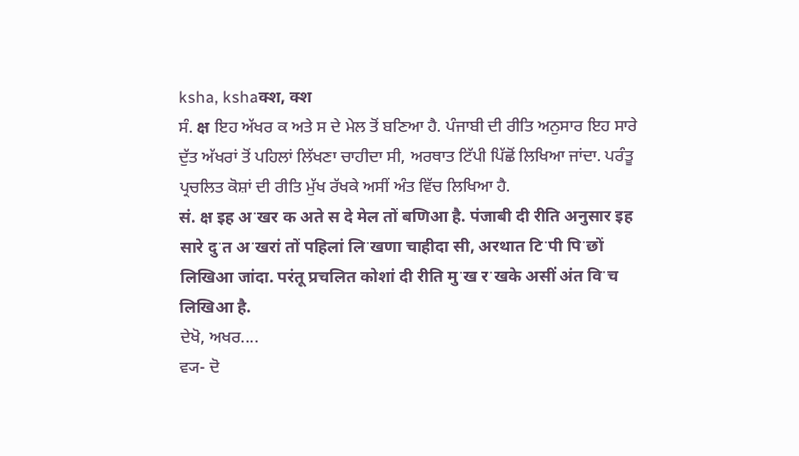ksha, kshaक्श, क्श
ਸੰ. क्ष ਇਹ ਅੱਖਰ ਕ ਅਤੇ ਸ ਦੇ ਮੇਲ ਤੋਂ ਬਣਿਆ ਹੈ. ਪੰਜਾਬੀ ਦੀ ਰੀਤਿ ਅਨੁਸਾਰ ਇਹ ਸਾਰੇ ਦੁੱਤ ਅੱਖਰਾਂ ਤੋਂ ਪਹਿਲਾਂ ਲਿੱਖਣਾ ਚਾਹੀਦਾ ਸੀ, ਅਰਥਾਤ ਟਿੱਪੀ ਪਿੱਛੋਂ ਲਿਖਿਆ ਜਾਂਦਾ. ਪਰੰਤੂ ਪ੍ਰਚਲਿਤ ਕੋਸ਼ਾਂ ਦੀ ਰੀਤਿ ਮੁੱਖ ਰੱਖਕੇ ਅਸੀਂ ਅੰਤ ਵਿੱਚ ਲਿਖਿਆ ਹੈ.
सं. क्ष इह अॱखर क अते स दे मेल तों बणिआ है. पंजाबी दी रीति अनुसार इह सारे दुॱत अॱखरां तों पहिलां लिॱखणा चाहीदा सी, अरथात टिॱपी पिॱछों लिखिआ जांदा. परंतू प्रचलित कोशां दी रीति मुॱख रॱखके असीं अंत विॱच लिखिआ है.
ਦੇਖੋ, ਅਖਰ....
ਵ੍ਯ- ਦੋ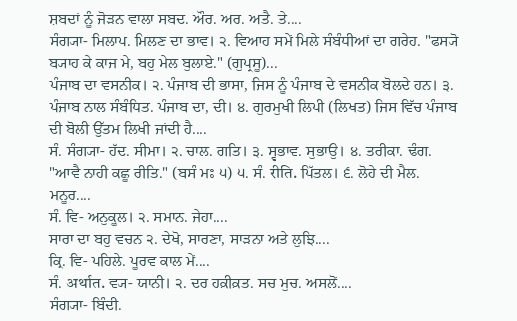ਸ਼ਬਦਾਂ ਨੂੰ ਜੋੜਨ ਵਾਲਾ ਸਬਦ. ਔਰ. ਅਰ. ਅਤੈ. ਤੇ....
ਸੰਗ੍ਯਾ- ਮਿਲਾਪ. ਮਿਲਣ ਦਾ ਭਾਵ। ੨. ਵਿਆਹ ਸਮੇਂ ਮਿਲੇ ਸੰਬੰਧੀਆਂ ਦਾ ਗਰੇਹ. "ਫਸ੍ਯੋ ਬ੍ਯਾਹ ਕੇ ਕਾਜ ਮੇ, ਬਹੁ ਮੇਲ ਬੁਲਾਏ." (ਗੁਪ੍ਰਸੂ)...
ਪੰਜਾਬ ਦਾ ਵਸਨੀਕ। ੨. ਪੰਜਾਬ ਦੀ ਭਾਸਾ, ਜਿਸ ਨੂੰ ਪੰਜਾਬ ਦੇ ਵਸਨੀਕ ਬੋਲਦੇ ਹਨ। ੩. ਪੰਜਾਬ ਨਾਲ ਸੰਬੰਧਿਤ. ਪੰਜਾਬ ਦਾ, ਦੀ। ੪. ਗੁਰਮੁਖੀ ਲਿਪੀ (ਲਿਖਤ) ਜਿਸ ਵਿੱਚ ਪੰਜਾਬ ਦੀ ਬੋਲੀ ਉੱਤਮ ਲਿਖੀ ਜਾਂਦੀ ਹੈ....
ਸੰ. ਸੰਗ੍ਯਾ- ਹੱਦ. ਸੀਮਾ। ੨. ਚਾਲ. ਗਤਿ। ੩. ਸ੍ਵਭਾਵ. ਸੁਭਾਉ। ੪. ਤਰੀਕਾ. ਢੰਗ. "ਆਵੈ ਨਾਹੀ ਕਛੂ ਰੀਤਿ." (ਬਸੰ ਮਃ ੫) ੫. ਸੰ. रीति. ਪਿੱਤਲ। ੬. ਲੋਹੇ ਦੀ ਮੈਲ. ਮਨੂਰ....
ਸੰ. ਵਿ- ਅਨੁਕੂਲ। ੨. ਸਮਾਨ. ਜੇਹਾ....
ਸਾਰਾ ਦਾ ਬਹੁ ਵਚਨ ੨. ਦੇਖੋ, ਸਾਰਣਾ, ਸਾੜਨਾ ਅਤੇ ਲੁਝਿ....
ਕ੍ਰਿ. ਵਿ- ਪਹਿਲੇ. ਪੂਰਵ ਕਾਲ ਮੇਂ....
ਸੰ. अर्थात. ਵ੍ਯ- ਯਾਨੀ। ੨. ਦਰ ਹਕ਼ੀਕ਼ਤ. ਸਚ ਮੁਚ. ਅਸਲੋਂ....
ਸੰਗ੍ਯਾ- ਬਿੰਦੀ.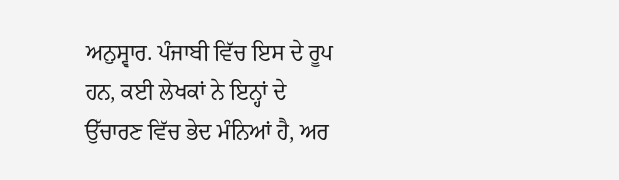ਅਨੁਸ੍ਵਾਰ. ਪੰਜਾਬੀ ਵਿੱਚ ਇਸ ਦੇ ਰੂਪ ਹਨ, ਕਈ ਲੇਖਕਾਂ ਨੇ ਇਨ੍ਹਾਂ ਦੇ ਉੱਚਾਰਣ ਵਿੱਚ ਭੇਦ ਮੰਨਿਆਂ ਹੈ, ਅਰ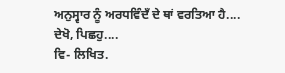ਅਨੁਸ੍ਵਾਰ ਨੂੰ ਅਰਧਵਿੰਦਁ ਦੇ ਥਾਂ ਵਰਤਿਆ ਹੈ....
ਦੇਖੋ, ਪਿਛਹੁ....
ਵਿ- ਲਿਖਿਤ.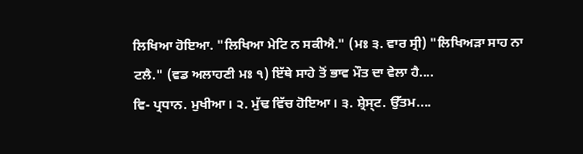ਲਿਖਿਆ ਹੋਇਆ. "ਲਿਖਿਆ ਮੇਟਿ ਨ ਸਕੀਐ." (ਮਃ ੩. ਵਾਰ ਸ੍ਰੀ) "ਲਿਖਿਅੜਾ ਸਾਹ ਨਾ ਟਲੈ." (ਵਡ ਅਲਾਹਣੀ ਮਃ ੧) ਇੱਥੇ ਸਾਹੇ ਤੋਂ ਭਾਵ ਮੌਤ ਦਾ ਵੇਲਾ ਹੈ....
ਵਿ- ਪ੍ਰਧਾਨ. ਮੁਖੀਆ। ੨. ਮੁੱਢ ਵਿੱਚ ਹੋਇਆ। ੩. ਸ਼੍ਰੇਸ੍ਟ. ਉੱਤਮ....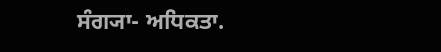ਸੰਗ੍ਯਾ- ਅਧਿਕਤਾ.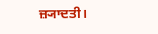ਜ਼੍ਯਾਦਤੀ।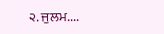੨. ਜੁਲਮ....